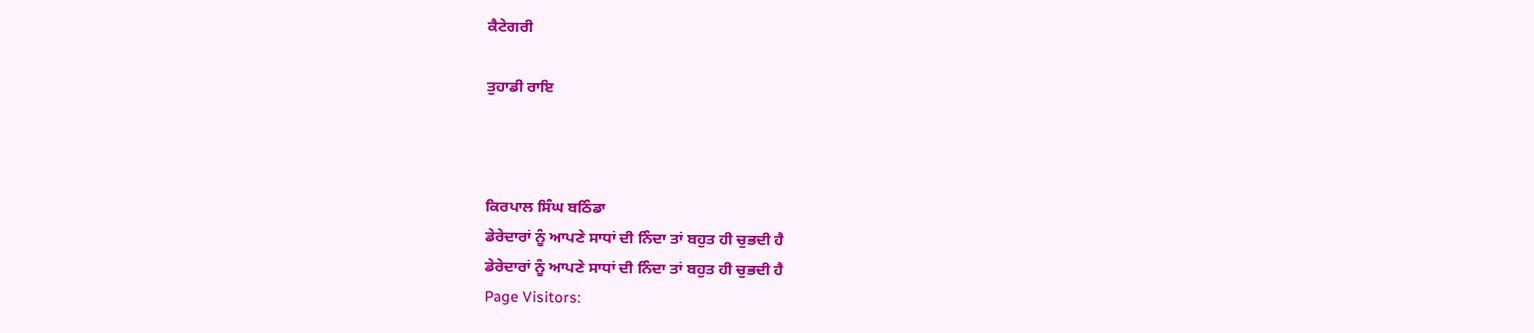ਕੈਟੇਗਰੀ

ਤੁਹਾਡੀ ਰਾਇ



ਕਿਰਪਾਲ ਸਿੰਘ ਬਠਿੰਡਾ
ਡੇਰੇਦਾਰਾਂ ਨੂੰ ਆਪਣੇ ਸਾਧਾਂ ਦੀ ਨਿੰਦਾ ਤਾਂ ਬਹੁਤ ਹੀ ਚੁਭਦੀ ਹੈ
ਡੇਰੇਦਾਰਾਂ ਨੂੰ ਆਪਣੇ ਸਾਧਾਂ ਦੀ ਨਿੰਦਾ ਤਾਂ ਬਹੁਤ ਹੀ ਚੁਭਦੀ ਹੈ
Page Visitors: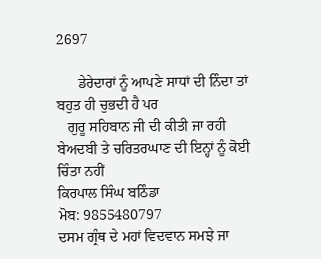2697

      ਡੇਰੇਦਾਰਾਂ ਨੂੰ ਆਪਣੇ ਸਾਧਾਂ ਦੀ ਨਿੰਦਾ ਤਾਂ ਬਹੁਤ ਹੀ ਚੁਭਦੀ ਹੈ ਪਰ
   ਗੁਰੂ ਸਹਿਬਾਨ ਜੀ ਦੀ ਕੀਤੀ ਜਾ ਰਹੀ ਬੇਅਦਬੀ ਤੇ ਚਰਿਤਰਘਾਣ ਦੀ ਇਨ੍ਹਾਂ ਨੂੰ ਕੋਈ ਚਿੰਤਾ ਨਹੀਂ
ਕਿਰਪਾਲ ਸਿੰਘ ਬਠਿੰਡਾ
ਮੋਬ: 9855480797
ਦਸਮ ਗ੍ਰੰਥ ਦੇ ਮਹਾਂ ਵਿਦਵਾਨ ਸਮਝੇ ਜਾ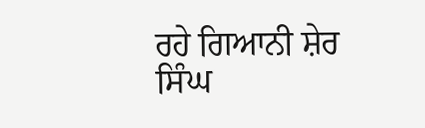ਰਹੇ ਗਿਆਨੀ ਸ਼ੇਰ ਸਿੰਘ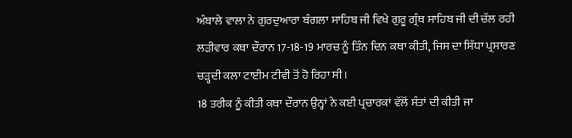ਅੰਬਾਲੇ ਵਾਲਾ ਨੇ ਗੁਰਦੁਆਰਾ ਬੰਗਲਾ ਸਾਹਿਬ ਜੀ ਵਿਖੇ ਗੁਰੂ ਗ੍ਰੰਥ ਸਾਹਿਬ ਜੀ ਦੀ ਚੱਲ ਰਹੀ ਲੜੀਵਾਰ ਕਥਾ ਦੌਰਾਨ 17-18-19 ਮਾਰਚ ਨੂੰ ਤਿੰਨ ਦਿਨ ਕਥਾ ਕੀਤੀ, ਜਿਸ ਦਾ ਸਿੱਧਾ ਪ੍ਰਸਾਰਣ ਚੜ੍ਹਦੀ ਕਲਾ ਟਾਈਮ ਟੀਵੀ ਤੋਂ ਹੋ ਰਿਹਾ ਸੀ।
18 ਤਰੀਕ ਨੂੰ ਕੀਤੀ ਕਥਾ ਦੌਰਾਨ ਉਨ੍ਹਾਂ ਨੇ ਕਈ ਪ੍ਰਚਾਰਕਾਂ ਵੱਲੋਂ ਸੰਤਾਂ ਦੀ ਕੀਤੀ ਜਾ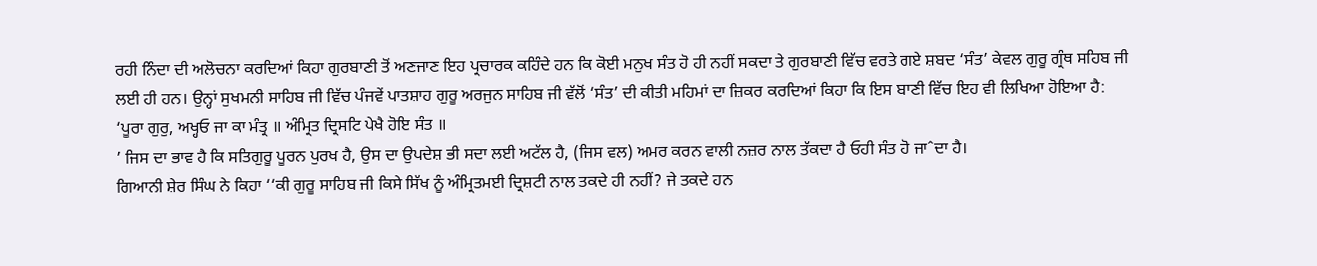ਰਹੀ ਨਿੰਦਾ ਦੀ ਅਲੋਚਨਾ ਕਰਦਿਆਂ ਕਿਹਾ ਗੁਰਬਾਣੀ ਤੋਂ ਅਣਜਾਣ ਇਹ ਪ੍ਰਚਾਰਕ ਕਹਿੰਦੇ ਹਨ ਕਿ ਕੋਈ ਮਨੁਖ ਸੰਤ ਹੋ ਹੀ ਨਹੀਂ ਸਕਦਾ ਤੇ ਗੁਰਬਾਣੀ ਵਿੱਚ ਵਰਤੇ ਗਏ ਸ਼ਬਦ ‘ਸੰਤ’ ਕੇਵਲ ਗੁਰੂ ਗ੍ਰੰਥ ਸਹਿਬ ਜੀ ਲਈ ਹੀ ਹਨ। ਉਨ੍ਹਾਂ ਸੁਖਮਨੀ ਸਾਹਿਬ ਜੀ ਵਿੱਚ ਪੰਜਵੇਂ ਪਾਤਸ਼ਾਹ ਗੁਰੂ ਅਰਜੁਨ ਸਾਹਿਬ ਜੀ ਵੱਲੋਂ ‘ਸੰਤ’ ਦੀ ਕੀਤੀ ਮਹਿਮਾਂ ਦਾ ਜ਼ਿਕਰ ਕਰਦਿਆਂ ਕਿਹਾ ਕਿ ਇਸ ਬਾਣੀ ਵਿੱਚ ਇਹ ਵੀ ਲਿਖਿਆ ਹੋਇਆ ਹੈ:
‘ਪੂਰਾ ਗੁਰੁ, ਅਖ੍ਹਓ ਜਾ ਕਾ ਮੰਤ੍ਰ ॥ ਅੰਮ੍ਰਿਤ ਦ੍ਰਿਸਟਿ ਪੇਖੈ ਹੋਇ ਸੰਤ ॥
’ ਜਿਸ ਦਾ ਭਾਵ ਹੈ ਕਿ ਸਤਿਗੁਰੂ ਪੂਰਨ ਪੁਰਖ ਹੈ, ਉਸ ਦਾ ਉਪਦੇਸ਼ ਭੀ ਸਦਾ ਲਈ ਅਟੱਲ ਹੈ, (ਜਿਸ ਵਲ) ਅਮਰ ਕਰਨ ਵਾਲੀ ਨਜ਼ਰ ਨਾਲ ਤੱਕਦਾ ਹੈ ਓਹੀ ਸੰਤ ਹੋ ਜਾˆਦਾ ਹੈ।
ਗਿਆਨੀ ਸ਼ੇਰ ਸਿੰਘ ਨੇ ਕਿਹਾ ‘‘ਕੀ ਗੁਰੂ ਸਾਹਿਬ ਜੀ ਕਿਸੇ ਸਿੱਖ ਨੂੰ ਅੰਮ੍ਰਿਤਮਈ ਦ੍ਰਿਸ਼ਟੀ ਨਾਲ ਤਕਦੇ ਹੀ ਨਹੀਂ? ਜੇ ਤਕਦੇ ਹਨ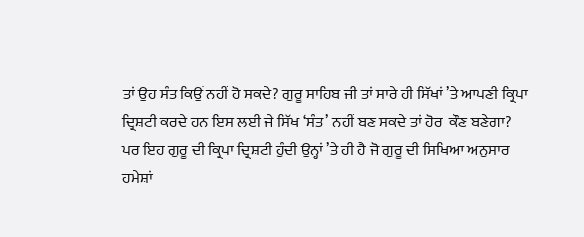ਤਾਂ ਉਹ ਸੰਤ ਕਿਉਂ ਨਹੀਂ ਹੋ ਸਕਦੇ? ਗੁਰੂ ਸਾਹਿਬ ਜੀ ਤਾਂ ਸਾਰੇ ਹੀ ਸਿੱਖਾਂ ’ਤੇ ਆਪਣੀ ਕ੍ਰਿਪਾ ਦ੍ਰਿਸ਼ਟੀ ਕਰਦੇ ਹਨ ਇਸ ਲਈ ਜੇ ਸਿੱਖ ‘ਸੰਤ’ ਨਹੀਂ ਬਣ ਸਕਦੇ ਤਾਂ ਹੋਰ  ਕੌਣ ਬਣੇਗਾ? ਪਰ ਇਹ ਗੁਰੂ ਦੀ ਕ੍ਰਿਪਾ ਦ੍ਰਿਸ਼ਟੀ ਹੁੰਦੀ ਉਨ੍ਹਾਂ ’ਤੇ ਹੀ ਹੈ ਜੋ ਗੁਰੂ ਦੀ ਸਿਖਿਆ ਅਨੁਸਾਰ ਹਮੇਸ਼ਾਂ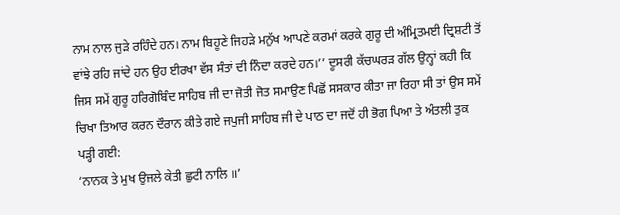ਨਾਮ ਨਾਲ ਜੁੜੇ ਰਹਿੰਦੇ ਹਨ। ਨਾਮ ਬਿਹੂਣੇ ਜਿਹੜੇ ਮਨੁੱਖ ਆਪਣੇ ਕਰਮਾਂ ਕਰਕੇ ਗੁਰੂ ਦੀ ਅੰਮ੍ਰਿਤਮਈ ਦ੍ਰਿਸ਼ਟੀ ਤੋਂ ਵਾਂਝੇ ਰਹਿ ਜਾਂਦੇ ਹਨ ਉਹ ਈਰਖਾ ਵੱਸ ਸੰਤਾਂ ਦੀ ਨਿੰਦਾ ਕਰਦੇ ਹਨ।’’ ਦੂਸਰੀ ਕੱਚਘਰੜ ਗੱਲ ਉਨ੍ਹਾਂ ਕਹੀ ਕਿ ਜਿਸ ਸਮੇਂ ਗੁਰੂ ਹਰਿਗੋਬਿੰਦ ਸਾਹਿਬ ਜੀ ਦਾ ਜੋਤੀ ਜੋਤ ਸਮਾਉਣ ਪਿਛੋਂ ਸਸਕਾਰ ਕੀਤਾ ਜਾ ਰਿਹਾ ਸੀ ਤਾਂ ਉਸ ਸਮੇਂ ਚਿਖਾ ਤਿਆਰ ਕਰਨ ਦੌਰਾਨ ਕੀਤੇ ਗਏ ਜਪੁਜੀ ਸਾਹਿਬ ਜੀ ਦੇ ਪਾਠ ਦਾ ਜਦੋਂ ਹੀ ਭੋਗ ਪਿਆ ਤੇ ਅੰਤਲੀ ਤੁਕ ਪੜ੍ਹੀ ਗਈ:
‘ਨਾਨਕ ਤੇ ਮੁਖ ਉਜਲੇ ਕੇਤੀ ਛੁਟੀ ਨਾਲਿ ॥’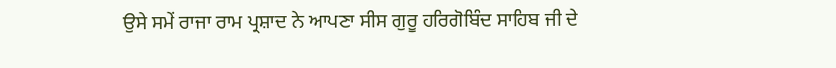ਉਸੇ ਸਮੇਂ ਰਾਜਾ ਰਾਮ ਪ੍ਰਸ਼ਾਦ ਨੇ ਆਪਣਾ ਸੀਸ ਗੁਰੂ ਹਰਿਗੋਬਿੰਦ ਸਾਹਿਬ ਜੀ ਦੇ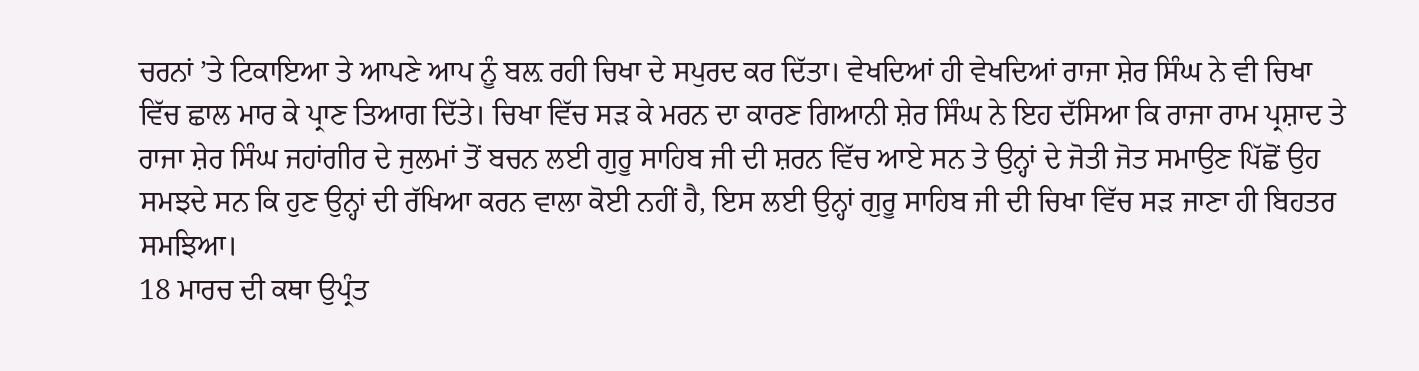ਚਰਨਾਂ ’ਤੇ ਟਿਕਾਇਆ ਤੇ ਆਪਣੇ ਆਪ ਨੂੰ ਬਲ਼ ਰਹੀ ਚਿਖਾ ਦੇ ਸਪੁਰਦ ਕਰ ਦਿੱਤਾ। ਵੇਖਦਿਆਂ ਹੀ ਵੇਖਦਿਆਂ ਰਾਜਾ ਸ਼ੇਰ ਸਿੰਘ ਨੇ ਵੀ ਚਿਖਾ ਵਿੱਚ ਛਾਲ ਮਾਰ ਕੇ ਪ੍ਰਾਣ ਤਿਆਗ ਦਿੱਤੇ। ਚਿਖਾ ਵਿੱਚ ਸੜ ਕੇ ਮਰਨ ਦਾ ਕਾਰਣ ਗਿਆਨੀ ਸ਼ੇਰ ਸਿੰਘ ਨੇ ਇਹ ਦੱਸਿਆ ਕਿ ਰਾਜਾ ਰਾਮ ਪ੍ਰਸ਼ਾਦ ਤੇ ਰਾਜਾ ਸ਼ੇਰ ਸਿੰਘ ਜਹਾਂਗੀਰ ਦੇ ਜੁਲਮਾਂ ਤੋਂ ਬਚਨ ਲਈ ਗੁਰੂ ਸਾਹਿਬ ਜੀ ਦੀ ਸ਼ਰਨ ਵਿੱਚ ਆਏ ਸਨ ਤੇ ਉਨ੍ਹਾਂ ਦੇ ਜੋਤੀ ਜੋਤ ਸਮਾਉਣ ਪਿੱਛੋਂ ਉਹ ਸਮਝਦੇ ਸਨ ਕਿ ਹੁਣ ਉਨ੍ਹਾਂ ਦੀ ਰੱਖਿਆ ਕਰਨ ਵਾਲਾ ਕੋਈ ਨਹੀਂ ਹੈ, ਇਸ ਲਈ ਉਨ੍ਹਾਂ ਗੁਰੂ ਸਾਹਿਬ ਜੀ ਦੀ ਚਿਖਾ ਵਿੱਚ ਸੜ ਜਾਣਾ ਹੀ ਬਿਹਤਰ ਸਮਝਿਆ।
18 ਮਾਰਚ ਦੀ ਕਥਾ ਉਪ੍ਰੰਤ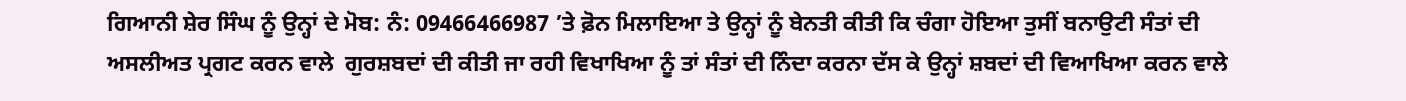ਗਿਆਨੀ ਸ਼ੇਰ ਸਿੰਘ ਨੂੰ ਉਨ੍ਹਾਂ ਦੇ ਮੋਬ: ਨੰ: 09466466987 ’ਤੇ ਫ਼ੋਨ ਮਿਲਾਇਆ ਤੇ ਉਨ੍ਹਾਂ ਨੂੰ ਬੇਨਤੀ ਕੀਤੀ ਕਿ ਚੰਗਾ ਹੋਇਆ ਤੁਸੀਂ ਬਨਾਉਟੀ ਸੰਤਾਂ ਦੀ ਅਸਲੀਅਤ ਪ੍ਰਗਟ ਕਰਨ ਵਾਲੇ  ਗੁਰਸ਼ਬਦਾਂ ਦੀ ਕੀਤੀ ਜਾ ਰਹੀ ਵਿਖਾਖਿਆ ਨੂੰ ਤਾਂ ਸੰਤਾਂ ਦੀ ਨਿੰਦਾ ਕਰਨਾ ਦੱਸ ਕੇ ਉਨ੍ਹਾਂ ਸ਼ਬਦਾਂ ਦੀ ਵਿਆਖਿਆ ਕਰਨ ਵਾਲੇ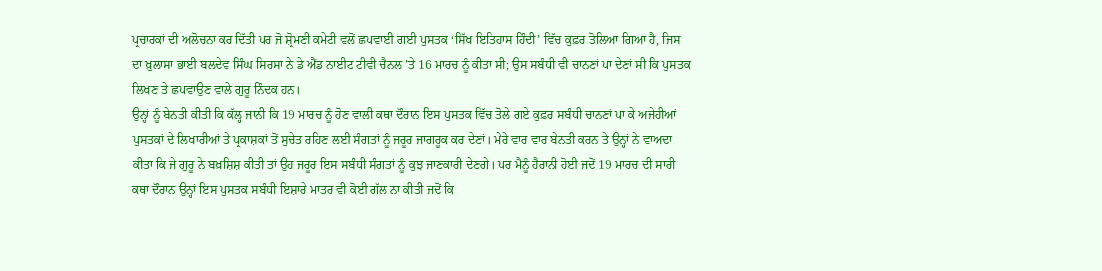ਪ੍ਰਚਾਰਕਾਂ ਦੀ ਅਲੋਚਨਾ ਕਰ ਦਿੱਤੀ ਪਰ ਜੋ ਸ਼੍ਰੋਮਣੀ ਕਮੇਟੀ ਵਲੋਂ ਛਪਵਾਈ ਗਈ ਪੁਸਤਕ ‘ਸਿੱਖ ਇਤਿਹਾਸ ਹਿੰਦੀ’ ਵਿੱਚ ਕੁਫ਼ਰ ਤੋਲਿਆ ਗਿਆ ਹੈ, ਜਿਸ ਦਾ ਖ਼ੁਲਾਸਾ ਭਾਈ ਬਲਦੇਵ ਸਿੰਘ ਸਿਰਸਾ ਨੇ ਡੇ ਐਂਡ ਨਾਈਟ ਟੀਵੀ ਚੈਨਲ ’ਤੇ 16 ਮਾਰਚ ਨੂੰ ਕੀਤਾ ਸੀ; ਉਸ ਸਬੰਧੀ ਵੀ ਚਾਨਣਾਂ ਪਾ ਦੇਣਾਂ ਸੀ ਕਿ ਪੁਸਤਕ ਲਿਖਣ ਤੇ ਛਪਵਾਉਣ ਵਾਲੇ ਗੁਰੂ ਨਿੰਦਕ ਹਨ।
ਉਨ੍ਹਾਂ ਨੂੰ ਬੇਨਤੀ ਕੀਤੀ ਕਿ ਕੱਲ੍ਹ ਜਾਨੀ ਕਿ 19 ਮਾਰਚ ਨੂੰ ਹੋਣ ਵਾਲੀ ਕਥਾ ਦੌਰਾਨ ਇਸ ਪੁਸਤਕ ਵਿੱਚ ਤੋਲੇ ਗਏ ਕੁਫ਼ਰ ਸਬੰਧੀ ਚਾਨਣਾਂ ਪਾ ਕੇ ਅਜੇਹੀਆਂ ਪੁਸਤਕਾਂ ਦੇ ਲਿਖਾਰੀਆਂ ਤੇ ਪ੍ਰਕਾਸ਼ਕਾਂ ਤੋਂ ਸੁਚੇਤ ਰਹਿਣ ਲਈ ਸੰਗਤਾਂ ਨੂੰ ਜਰੂਰ ਜਾਗਰੂਕ ਕਰ ਦੇਣਾਂ। ਮੇਰੇ ਵਾਰ ਵਾਰ ਬੇਨਤੀ ਕਰਨ ਤੇ ਉਨ੍ਹਾਂ ਨੇ ਵਾਅਦਾ ਕੀਤਾ ਕਿ ਜੇ ਗੁਰੂ ਨੇ ਬਖ਼ਸ਼ਿਸ਼ ਕੀਤੀ ਤਾਂ ਉਹ ਜਰੂਰ ਇਸ ਸਬੰਧੀ ਸੰਗਤਾਂ ਨੂੰ ਕੁਝ ਜਾਣਕਾਰੀ ਦੇਣਗੇ। ਪਰ ਮੈਨੂੰ ਹੈਰਾਨੀ ਹੋਈ ਜਦੋਂ 19 ਮਾਰਚ ਦੀ ਸਾਰੀ ਕਥਾ ਦੌਰਾਨ ਉਨ੍ਹਾਂ ਇਸ ਪੁਸਤਕ ਸਬੰਧੀ ਇਸ਼ਾਰੇ ਮਾਤਰ ਵੀ ਕੋਈ ਗੱਲ ਨਾ ਕੀਤੀ ਜਦੋਂ ਕਿ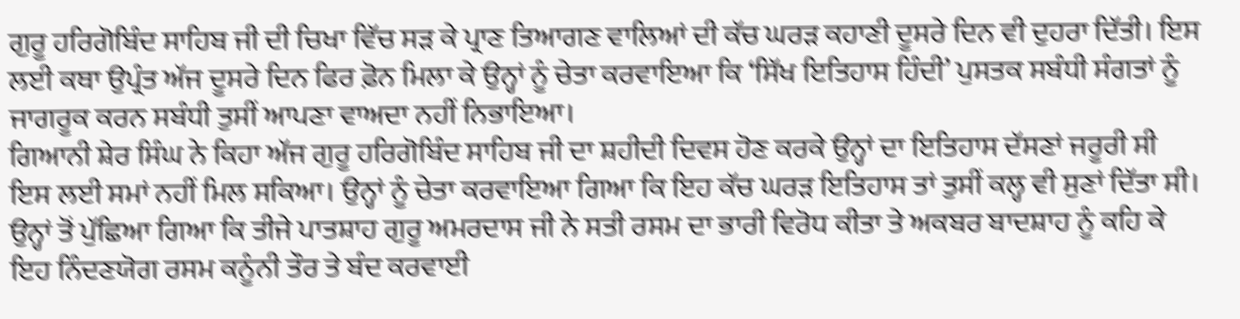ਗੁਰੂ ਹਰਿਗੋਬਿੰਦ ਸਾਹਿਬ ਜੀ ਦੀ ਚਿਖਾ ਵਿੱਚ ਸੜ ਕੇ ਪ੍ਰਾਣ ਤਿਆਗਣ ਵਾਲਿਆਂ ਦੀ ਕੱਚ ਘਰੜ ਕਹਾਣੀ ਦੂਸਰੇ ਦਿਨ ਵੀ ਦੁਹਰਾ ਦਿੱਤੀ। ਇਸ ਲਈ ਕਥਾ ਉਪ੍ਰੰਤ ਅੱਜ ਦੂਸਰੇ ਦਿਨ ਫਿਰ ਫ਼ੋਨ ਮਿਲਾ ਕੇ ਉਨ੍ਹਾਂ ਨੂੰ ਚੇਤਾ ਕਰਵਾਇਆ ਕਿ ‘ਸਿੱਖ ਇਤਿਹਾਸ ਹਿੰਦੀ’ ਪੁਸਤਕ ਸਬੰਧੀ ਸੰਗਤਾਂ ਨੂੰ ਜਾਗਰੂਕ ਕਰਨ ਸਬੰਧੀ ਤੁਸੀਂ ਆਪਣਾ ਵਾਅਦਾ ਨਹੀਂ ਨਿਭਾਇਆ।
ਗਿਆਨੀ ਸ਼ੇਰ ਸਿੰਘ ਨੇ ਕਿਹਾ ਅੱਜ ਗੁਰੂ ਹਰਿਗੋਬਿੰਦ ਸਾਹਿਬ ਜੀ ਦਾ ਸ਼ਹੀਦੀ ਦਿਵਸ ਹੋਣ ਕਰਕੇ ਉਨ੍ਹਾਂ ਦਾ ਇਤਿਹਾਸ ਦੱਸਣਾਂ ਜਰੂਰੀ ਸੀ ਇਸ ਲਈ ਸਮਾਂ ਨਹੀਂ ਮਿਲ ਸਕਿਆ। ਉਨ੍ਹਾਂ ਨੂੰ ਚੇਤਾ ਕਰਵਾਇਆ ਗਿਆ ਕਿ ਇਹ ਕੱਚ ਘਰੜ ਇਤਿਹਾਸ ਤਾਂ ਤੁਸੀਂ ਕਲ੍ਹ ਵੀ ਸੁਣਾਂ ਦਿੱਤਾ ਸੀ। ਉਨ੍ਹਾਂ ਤੋਂ ਪੁੱਛਿਆ ਗਿਆ ਕਿ ਤੀਜੇ ਪਾਤਸ਼ਾਹ ਗੁਰੂ ਅਮਰਦਾਸ ਜੀ ਨੇ ਸਤੀ ਰਸਮ ਦਾ ਭਾਰੀ ਵਿਰੋਧ ਕੀਤਾ ਤੇ ਅਕਬਰ ਬਾਦਸ਼ਾਹ ਨੂੰ ਕਹਿ ਕੇ ਇਹ ਨਿੰਦਣਯੋਗ ਰਸਮ ਕਨੂੰਨੀ ਤੌਰ ਤੇ ਬੰਦ ਕਰਵਾਈ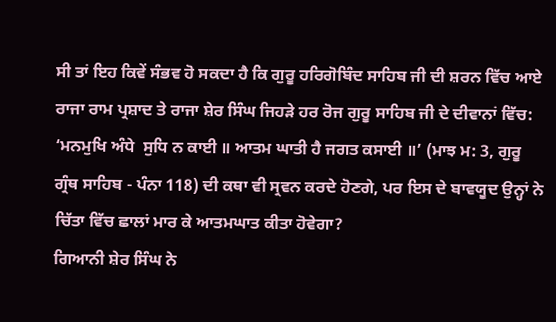ਸੀ ਤਾਂ ਇਹ ਕਿਵੇਂ ਸੰਭਵ ਹੋ ਸਕਦਾ ਹੈ ਕਿ ਗੁਰੂ ਹਰਿਗੋਬਿੰਦ ਸਾਹਿਬ ਜੀ ਦੀ ਸ਼ਰਨ ਵਿੱਚ ਆਏ ਰਾਜਾ ਰਾਮ ਪ੍ਰਸ਼ਾਦ ਤੇ ਰਾਜਾ ਸ਼ੇਰ ਸਿੰਘ ਜਿਹੜੇ ਹਰ ਰੋਜ ਗੁਰੂ ਸਾਹਿਬ ਜੀ ਦੇ ਦੀਵਾਨਾਂ ਵਿੱਚ: ‘ਮਨਮੁਖਿ ਅੰਧੇ  ਸੁਧਿ ਨ ਕਾਈ ॥ ਆਤਮ ਘਾਤੀ ਹੈ ਜਗਤ ਕਸਾਈ ॥’ (ਮਾਝ ਮ: 3, ਗੁਰੂ ਗ੍ਰੰਥ ਸਾਹਿਬ - ਪੰਨਾ 118) ਦੀ ਕਥਾ ਵੀ ਸ੍ਰਵਨ ਕਰਦੇ ਹੋਣਗੇ, ਪਰ ਇਸ ਦੇ ਬਾਵਯੂਦ ਉਨ੍ਹਾਂ ਨੇ ਚਿੱਤਾ ਵਿੱਚ ਛਾਲਾਂ ਮਾਰ ਕੇ ਆਤਮਘਾਤ ਕੀਤਾ ਹੋਵੇਗਾ?
ਗਿਆਨੀ ਸ਼ੇਰ ਸਿੰਘ ਨੇ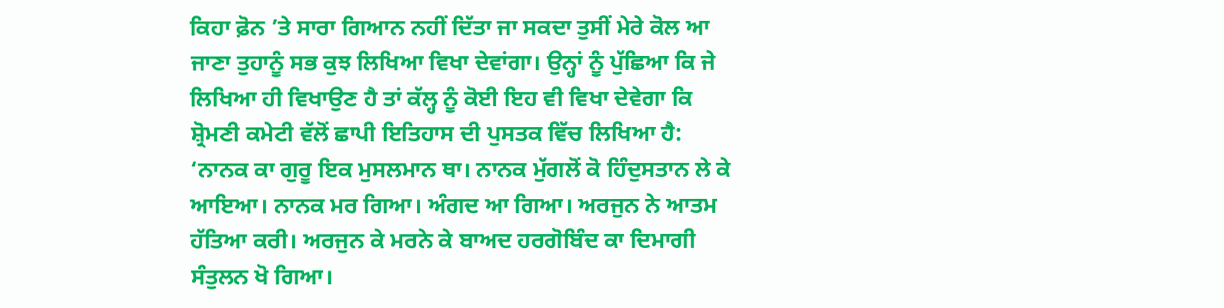ਕਿਹਾ ਫ਼ੋਨ ’ਤੇ ਸਾਰਾ ਗਿਆਨ ਨਹੀਂ ਦਿੱਤਾ ਜਾ ਸਕਦਾ ਤੁਸੀਂ ਮੇਰੇ ਕੋਲ ਆ ਜਾਣਾ ਤੁਹਾਨੂੰ ਸਭ ਕੁਝ ਲਿਖਿਆ ਵਿਖਾ ਦੇਵਾਂਗਾ। ਉਨ੍ਹਾਂ ਨੂੰ ਪੁੱਛਿਆ ਕਿ ਜੇ ਲਿਖਿਆ ਹੀ ਵਿਖਾਉਣ ਹੈ ਤਾਂ ਕੱਲ੍ਹ ਨੂੰ ਕੋਈ ਇਹ ਵੀ ਵਿਖਾ ਦੇਵੇਗਾ ਕਿ ਸ਼੍ਰੋਮਣੀ ਕਮੇਟੀ ਵੱਲੋਂ ਛਾਪੀ ਇਤਿਹਾਸ ਦੀ ਪੁਸਤਕ ਵਿੱਚ ਲਿਖਿਆ ਹੈ: ‘ਨਾਨਕ ਕਾ ਗੁਰੂ ਇਕ ਮੁਸਲਮਾਨ ਥਾ। ਨਾਨਕ ਮੁੱਗਲੋਂ ਕੋ ਹਿੰਦੁਸਤਾਨ ਲੇ ਕੇ ਆਇਆ। ਨਾਨਕ ਮਰ ਗਿਆ। ਅੰਗਦ ਆ ਗਿਆ। ਅਰਜੁਨ ਨੇ ਆਤਮ ਹੱਤਿਆ ਕਰੀ। ਅਰਜੁਨ ਕੇ ਮਰਨੇ ਕੇ ਬਾਅਦ ਹਰਗੋਬਿੰਦ ਕਾ ਦਿਮਾਗੀ ਸੰਤੁਲਨ ਖੋ ਗਿਆ।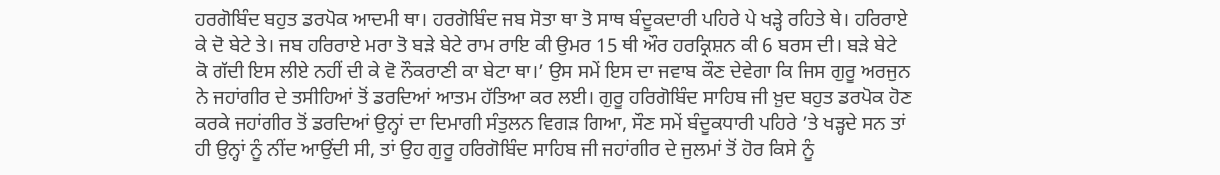ਹਰਗੋਬਿੰਦ ਬਹੁਤ ਡਰਪੋਕ ਆਦਮੀ ਥਾ। ਹਰਗੋਬਿੰਦ ਜਬ ਸੋਤਾ ਥਾ ਤੋ ਸਾਥ ਬੰਦੂਕਦਾਰੀ ਪਹਿਰੇ ਪੇ ਖੜ੍ਹੇ ਰਹਿਤੇ ਥੇ। ਹਰਿਰਾਏ ਕੇ ਦੋ ਬੇਟੇ ਤੇ। ਜਬ ਹਰਿਰਾਏ ਮਰਾ ਤੋ ਬੜੇ ਬੇਟੇ ਰਾਮ ਰਾਇ ਕੀ ਉਮਰ 15 ਥੀ ਔਰ ਹਰਕ੍ਰਿਸ਼ਨ ਕੀ 6 ਬਰਸ ਦੀ। ਬੜੇ ਬੇਟੇ ਕੋ ਗੱਦੀ ਇਸ ਲੀਏ ਨਹੀਂ ਦੀ ਕੇ ਵੋ ਨੌਕਰਾਣੀ ਕਾ ਬੇਟਾ ਥਾ।’ ਉਸ ਸਮੇਂ ਇਸ ਦਾ ਜਵਾਬ ਕੌਣ ਦੇਵੇਗਾ ਕਿ ਜਿਸ ਗੁਰੂ ਅਰਜੁਨ ਨੇ ਜਹਾਂਗੀਰ ਦੇ ਤਸੀਹਿਆਂ ਤੋਂ ਡਰਦਿਆਂ ਆਤਮ ਹੱਤਿਆ ਕਰ ਲਈ। ਗੁਰੂ ਹਰਿਗੋਬਿੰਦ ਸਾਹਿਬ ਜੀ ਖ਼ੁਦ ਬਹੁਤ ਡਰਪੋਕ ਹੋਣ ਕਰਕੇ ਜਹਾਂਗੀਰ ਤੋਂ ਡਰਦਿਆਂ ਉਨ੍ਹਾਂ ਦਾ ਦਿਮਾਗੀ ਸੰਤੁਲਨ ਵਿਗੜ ਗਿਆ, ਸੌਣ ਸਮੇਂ ਬੰਦੂਕਧਾਰੀ ਪਹਿਰੇ ’ਤੇ ਖੜ੍ਹਦੇ ਸਨ ਤਾਂ ਹੀ ਉਨ੍ਹਾਂ ਨੂੰ ਨੀਂਦ ਆਉਂਦੀ ਸੀ, ਤਾਂ ਉਹ ਗੁਰੂ ਹਰਿਗੋਬਿੰਦ ਸਾਹਿਬ ਜੀ ਜਹਾਂਗੀਰ ਦੇ ਜੁਲਮਾਂ ਤੋਂ ਹੋਰ ਕਿਸੇ ਨੂੰ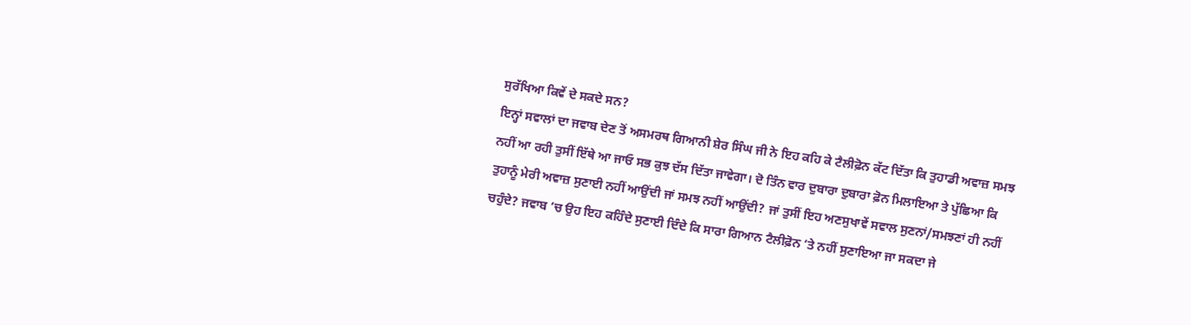ਸੁਰੱਖਿਆ ਕਿਵੇਂ ਦੇ ਸਕਦੇ ਸਨ?
ਇਨ੍ਹਾਂ ਸਵਾਲਾਂ ਦਾ ਜਵਾਬ ਦੇਣ ਤੋਂ ਅਸਮਰਥ ਗਿਆਨੀ ਸ਼ੇਰ ਸਿੰਘ ਜੀ ਨੇ ਇਹ ਕਹਿ ਕੇ ਟੈਲੀਫ਼ੋਨ ਕੱਟ ਦਿੱਤਾ ਕਿ ਤੁਹਾਡੀ ਅਵਾਜ਼ ਸਮਝ ਨਹੀਂ ਆ ਰਹੀ ਤੁਸੀਂ ਇੱਥੇ ਆ ਜਾਓ ਸਭ ਕੁਝ ਦੱਸ ਦਿੱਤਾ ਜਾਵੇਗਾ। ਦੋ ਤਿੰਨ ਵਾਰ ਦੁਬਾਰਾ ਦੁਬਾਰਾ ਫ਼ੋਨ ਮਿਲਾਇਆ ਤੇ ਪੁੱਛਿਆ ਕਿ ਤੁਹਾਨੂੰ ਮੇਰੀ ਅਵਾਜ਼ ਸੁਣਾਈ ਨਹੀਂ ਆਉਂਦੀ ਜਾਂ ਸਮਝ ਨਹੀਂ ਆਉਂਦੀ? ਜਾਂ ਤੁਸੀਂ ਇਹ ਅਣਸੁਖਾਵੇਂ ਸਵਾਲ ਸੁਣਨਾਂ/ਸਮਝਣਾਂ ਹੀ ਨਹੀਂ ਚਹੁੰਦੇ? ਜਵਾਬ ’ਚ ਉਹ ਇਹ ਕਹਿੰਦੇ ਸੁਣਾਈ ਦਿੰਦੇ ਕਿ ਸਾਰਾ ਗਿਆਨ ਟੈਲੀਫ਼ੋਨ ’ਤੇ ਨਹੀਂ ਸੁਣਾਇਆ ਜਾ ਸਕਦਾ ਜੇ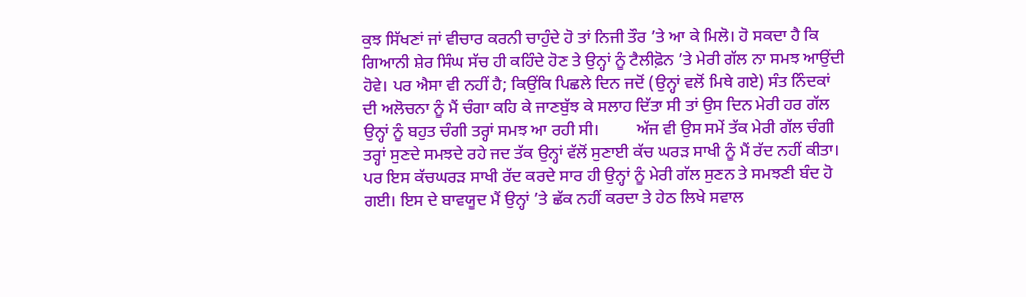ਕੁਝ ਸਿੱਖਣਾਂ ਜਾਂ ਵੀਚਾਰ ਕਰਨੀ ਚਾਹੁੰਦੇ ਹੋ ਤਾਂ ਨਿਜੀ ਤੌਰ ’ਤੇ ਆ ਕੇ ਮਿਲੋ। ਹੋ ਸਕਦਾ ਹੈ ਕਿ ਗਿਆਨੀ ਸ਼ੇਰ ਸਿੰਘ ਸੱਚ ਹੀ ਕਹਿੰਦੇ ਹੋਣ ਤੇ ਉਨ੍ਹਾਂ ਨੂੰ ਟੈਲੀਫ਼ੋਨ ’ਤੇ ਮੇਰੀ ਗੱਲ ਨਾ ਸਮਝ ਆਉਂਦੀ ਹੋਵੇ। ਪਰ ਐਸਾ ਵੀ ਨਹੀਂ ਹੈ; ਕਿਉਂਕਿ ਪਿਛਲੇ ਦਿਨ ਜਦੋਂ (ਉਨ੍ਹਾਂ ਵਲੋਂ ਮਿਥੇ ਗਏ) ਸੰਤ ਨਿੰਦਕਾਂ ਦੀ ਅਲੋਚਨਾ ਨੂੰ ਮੈਂ ਚੰਗਾ ਕਹਿ ਕੇ ਜਾਣਬੁੱਝ ਕੇ ਸਲਾਹ ਦਿੱਤਾ ਸੀ ਤਾਂ ਉਸ ਦਿਨ ਮੇਰੀ ਹਰ ਗੱਲ ਉਨ੍ਹਾਂ ਨੂੰ ਬਹੁਤ ਚੰਗੀ ਤਰ੍ਹਾਂ ਸਮਝ ਆ ਰਹੀ ਸੀ।         ਅੱਜ ਵੀ ਉਸ ਸਮੇਂ ਤੱਕ ਮੇਰੀ ਗੱਲ ਚੰਗੀ  ਤਰ੍ਹਾਂ ਸੁਣਦੇ ਸਮਝਦੇ ਰਹੇ ਜਦ ਤੱਕ ਉਨ੍ਹਾਂ ਵੱਲੋਂ ਸੁਣਾਈ ਕੱਚ ਘਰੜ ਸਾਖੀ ਨੂੰ ਮੈਂ ਰੱਦ ਨਹੀਂ ਕੀਤਾ। ਪਰ ਇਸ ਕੱਚਘਰੜ ਸਾਖੀ ਰੱਦ ਕਰਦੇ ਸਾਰ ਹੀ ਉਨ੍ਹਾਂ ਨੂੰ ਮੇਰੀ ਗੱਲ ਸੁਣਨ ਤੇ ਸਮਝਣੀ ਬੰਦ ਹੋ ਗਈ। ਇਸ ਦੇ ਬਾਵਯੂਦ ਮੈਂ ਉਨ੍ਹਾਂ ’ਤੇ ਛੱਕ ਨਹੀਂ ਕਰਦਾ ਤੇ ਹੇਠ ਲਿਖੇ ਸਵਾਲ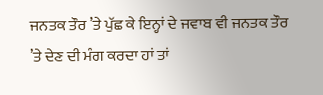ਜਨਤਕ ਤੌਰ ’ਤੇ ਪੁੱਛ ਕੇ ਇਨ੍ਹਾਂ ਦੇ ਜਵਾਬ ਵੀ ਜਨਤਕ ਤੌਰ ’ਤੇ ਦੇਣ ਦੀ ਮੰਗ ਕਰਦਾ ਹਾਂ ਤਾਂ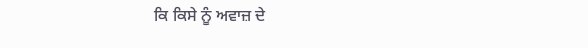ਕਿ ਕਿਸੇ ਨੂੰ ਅਵਾਜ਼ ਦੇ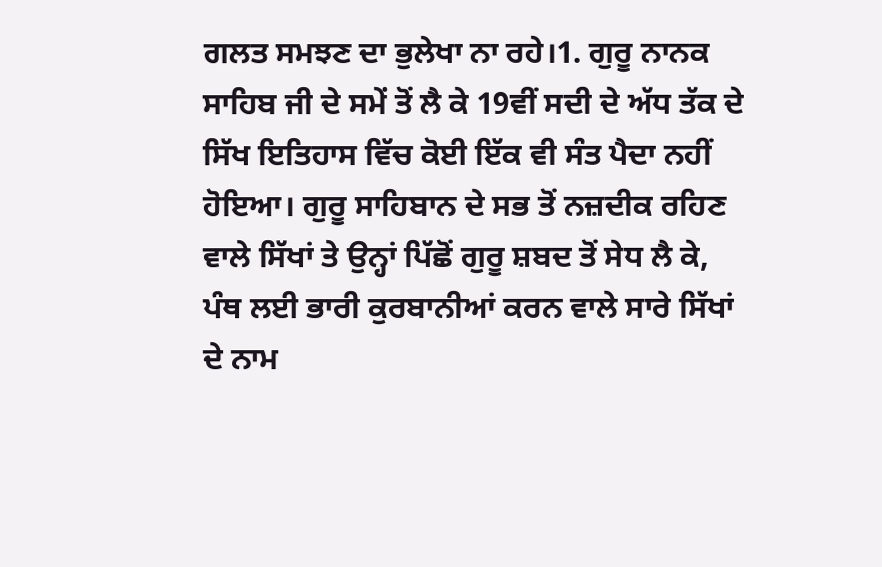ਗਲਤ ਸਮਝਣ ਦਾ ਭੁਲੇਖਾ ਨਾ ਰਹੇ।1. ਗੁਰੂ ਨਾਨਕ ਸਾਹਿਬ ਜੀ ਦੇ ਸਮੇਂ ਤੋਂ ਲੈ ਕੇ 19ਵੀਂ ਸਦੀ ਦੇ ਅੱਧ ਤੱਕ ਦੇ ਸਿੱਖ ਇਤਿਹਾਸ ਵਿੱਚ ਕੋਈ ਇੱਕ ਵੀ ਸੰਤ ਪੈਦਾ ਨਹੀਂ ਹੋਇਆ। ਗੁਰੂ ਸਾਹਿਬਾਨ ਦੇ ਸਭ ਤੋਂ ਨਜ਼ਦੀਕ ਰਹਿਣ ਵਾਲੇ ਸਿੱਖਾਂ ਤੇ ਉਨ੍ਹਾਂ ਪਿੱਛੋਂ ਗੁਰੂ ਸ਼ਬਦ ਤੋਂ ਸੇਧ ਲੈ ਕੇ, ਪੰਥ ਲਈ ਭਾਰੀ ਕੁਰਬਾਨੀਆਂ ਕਰਨ ਵਾਲੇ ਸਾਰੇ ਸਿੱਖਾਂ ਦੇ ਨਾਮ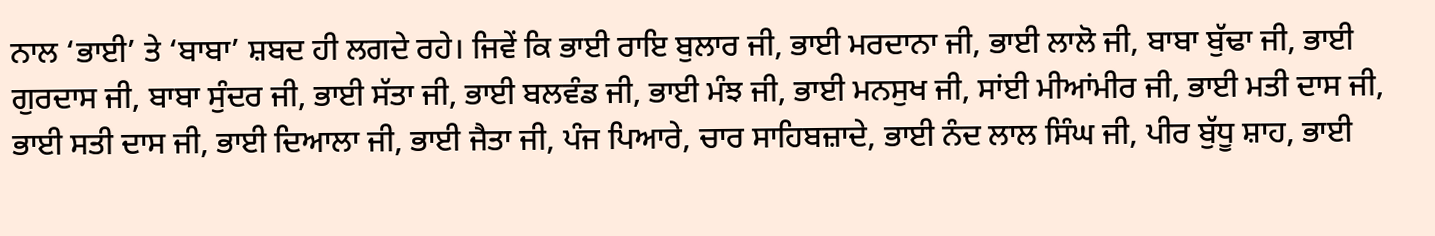ਨਾਲ ‘ਭਾਈ’ ਤੇ ‘ਬਾਬਾ’ ਸ਼ਬਦ ਹੀ ਲਗਦੇ ਰਹੇ। ਜਿਵੇਂ ਕਿ ਭਾਈ ਰਾਇ ਬੁਲਾਰ ਜੀ, ਭਾਈ ਮਰਦਾਨਾ ਜੀ, ਭਾਈ ਲਾਲੋ ਜੀ, ਬਾਬਾ ਬੁੱਢਾ ਜੀ, ਭਾਈ ਗੁਰਦਾਸ ਜੀ, ਬਾਬਾ ਸੁੰਦਰ ਜੀ, ਭਾਈ ਸੱਤਾ ਜੀ, ਭਾਈ ਬਲਵੰਡ ਜੀ, ਭਾਈ ਮੰਝ ਜੀ, ਭਾਈ ਮਨਸੁਖ ਜੀ, ਸਾਂਈ ਮੀਆਂਮੀਰ ਜੀ, ਭਾਈ ਮਤੀ ਦਾਸ ਜੀ, ਭਾਈ ਸਤੀ ਦਾਸ ਜੀ, ਭਾਈ ਦਿਆਲਾ ਜੀ, ਭਾਈ ਜੈਤਾ ਜੀ, ਪੰਜ ਪਿਆਰੇ, ਚਾਰ ਸਾਹਿਬਜ਼ਾਦੇ, ਭਾਈ ਨੰਦ ਲਾਲ ਸਿੰਘ ਜੀ, ਪੀਰ ਬੁੱਧੂ ਸ਼ਾਹ, ਭਾਈ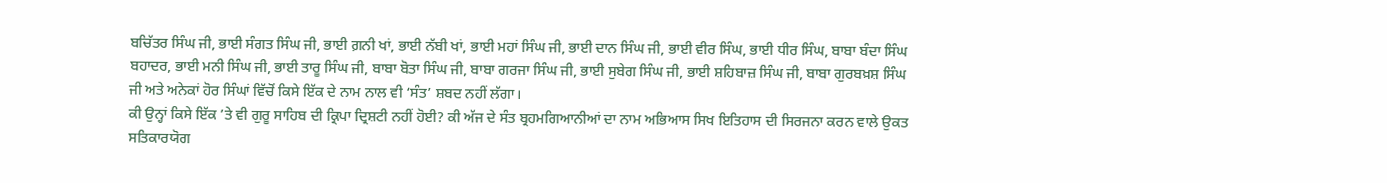ਬਚਿੱਤਰ ਸਿੰਘ ਜੀ, ਭਾਈ ਸੰਗਤ ਸਿੰਘ ਜੀ, ਭਾਈ ਗ਼ਨੀ ਖਾਂ, ਭਾਈ ਨੱਬੀ ਖਾਂ, ਭਾਈ ਮਹਾਂ ਸਿੰਘ ਜੀ, ਭਾਈ ਦਾਨ ਸਿੰਘ ਜੀ, ਭਾਈ ਵੀਰ ਸਿੰਘ, ਭਾਈ ਧੀਰ ਸਿੰਘ, ਬਾਬਾ ਬੰਦਾ ਸਿੰਘ ਬਹਾਦਰ, ਭਾਈ ਮਨੀ ਸਿੰਘ ਜੀ, ਭਾਈ ਤਾਰੂ ਸਿੰਘ ਜੀ, ਬਾਬਾ ਬੋਤਾ ਸਿੰਘ ਜੀ, ਬਾਬਾ ਗਰਜਾ ਸਿੰਘ ਜੀ, ਭਾਈ ਸੁਬੇਗ ਸਿੰਘ ਜੀ, ਭਾਈ ਸ਼ਹਿਬਾਜ਼ ਸਿੰਘ ਜੀ, ਬਾਬਾ ਗੁਰਬਖ਼ਸ਼ ਸਿੰਘ ਜੀ ਅਤੇ ਅਨੇਕਾਂ ਹੋਰ ਸਿੰਘਾਂ ਵਿੱਚੋਂ ਕਿਸੇ ਇੱਕ ਦੇ ਨਾਮ ਨਾਲ ਵੀ ‘ਸੰਤ’ ਸ਼ਬਦ ਨਹੀਂ ਲੱਗਾ।
ਕੀ ਉਨ੍ਹਾਂ ਕਿਸੇ ਇੱਕ ’ਤੇ ਵੀ ਗੁਰੂ ਸਾਹਿਬ ਦੀ ਕ੍ਰਿਪਾ ਦ੍ਰਿਸ਼ਟੀ ਨਹੀਂ ਹੋਈ? ਕੀ ਅੱਜ ਦੇ ਸੰਤ ਬ੍ਰਹਮਗਿਆਨੀਆਂ ਦਾ ਨਾਮ ਅਭਿਆਸ ਸਿਖ ਇਤਿਹਾਸ ਦੀ ਸਿਰਜਨਾ ਕਰਨ ਵਾਲੇ ਉਕਤ ਸਤਿਕਾਰਯੋਗ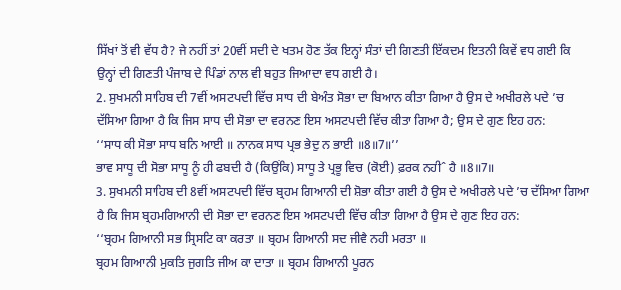ਸਿੱਖਾਂ ਤੋਂ ਵੀ ਵੱਧ ਹੈ? ਜੇ ਨਹੀਂ ਤਾਂ 20ਵੀਂ ਸਦੀ ਦੇ ਖਤਮ ਹੋਣ ਤੱਕ ਇਨ੍ਹਾਂ ਸੰਤਾਂ ਦੀ ਗਿਣਤੀ ਇੱਕਦਮ ਇਤਨੀ ਕਿਵੇਂ ਵਧ ਗਈ ਕਿ ਉਨ੍ਹਾਂ ਦੀ ਗਿਣਤੀ ਪੰਜਾਬ ਦੇ ਪਿੰਡਾਂ ਨਾਲ ਵੀ ਬਹੁਤ ਜਿਆਦਾ ਵਧ ਗਈ ਹੈ।
2. ਸੁਖਮਨੀ ਸਾਹਿਬ ਦੀ 7ਵੀਂ ਅਸਟਪਦੀ ਵਿੱਚ ਸਾਧ ਦੀ ਬੇਅੰਤ ਸੋਭਾ ਦਾ ਬਿਆਨ ਕੀਤਾ ਗਿਆ ਹੈ ਉਸ ਦੇ ਅਖੀਰਲੇ ਪਦੇ ’ਚ ਦੱਸਿਆ ਗਿਆ ਹੈ ਕਿ ਜਿਸ ਸਾਧ ਦੀ ਸੋਭਾ ਦਾ ਵਰਨਣ ਇਸ ਅਸਟਪਦੀ ਵਿੱਚ ਕੀਤਾ ਗਿਆ ਹੈ; ਉਸ ਦੇ ਗੁਣ ਇਹ ਹਨ:
‘‘ਸਾਧ ਕੀ ਸੋਭਾ ਸਾਧ ਬਨਿ ਆਈ ॥ ਨਾਨਕ ਸਾਧ ਪ੍ਰਭ ਭੇਦੁ ਨ ਭਾਈ ॥8॥7॥’’
ਭਾਵ ਸਾਧੂ ਦੀ ਸੋਭਾ ਸਾਧੂ ਨੂੰ ਹੀ ਫਬਦੀ ਹੈ (ਕਿਉਂਕਿ) ਸਾਧੂ ਤੇ ਪ੍ਰਭੂ ਵਿਚ (ਕੋਈ) ਫ਼ਰਕ ਨਹੀˆ ਹੈ ॥8॥7॥
3. ਸੁਖਮਨੀ ਸਾਹਿਬ ਦੀ 8ਵੀਂ ਅਸਟਪਦੀ ਵਿੱਚ ਬ੍ਰਹਮ ਗਿਆਨੀ ਦੀ ਸ਼ੋਭਾ ਕੀਤਾ ਗਈ ਹੈ ਉਸ ਦੇ ਅਖੀਰਲੇ ਪਦੇ ’ਚ ਦੱਸਿਆ ਗਿਆ ਹੈ ਕਿ ਜਿਸ ਬ੍ਰਹਮਗਿਆਨੀ ਦੀ ਸੋਭਾ ਦਾ ਵਰਨਣ ਇਸ ਅਸਟਪਦੀ ਵਿੱਚ ਕੀਤਾ ਗਿਆ ਹੈ ਉਸ ਦੇ ਗੁਣ ਇਹ ਹਨ:
‘‘ਬ੍ਰਹਮ ਗਿਆਨੀ ਸਭ ਸ੍ਰਿਸਟਿ ਕਾ ਕਰਤਾ ॥ ਬ੍ਰਹਮ ਗਿਆਨੀ ਸਦ ਜੀਵੈ ਨਹੀ ਮਰਤਾ ॥
ਬ੍ਰਹਮ ਗਿਆਨੀ ਮੁਕਤਿ ਜੁਗਤਿ ਜੀਅ ਕਾ ਦਾਤਾ ॥ ਬ੍ਰਹਮ ਗਿਆਨੀ ਪੂਰਨ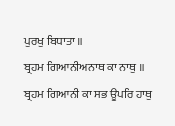ਪੁਰਖੁ ਬਿਧਾਤਾ ॥
ਬ੍ਰਹਮ ਗਿਆਨੀਅਨਾਥ ਕਾ ਨਾਥੁ ॥ ਬ੍ਰਹਮ ਗਿਆਨੀ ਕਾ ਸਭ ਊਪਰਿ ਹਾਥੁ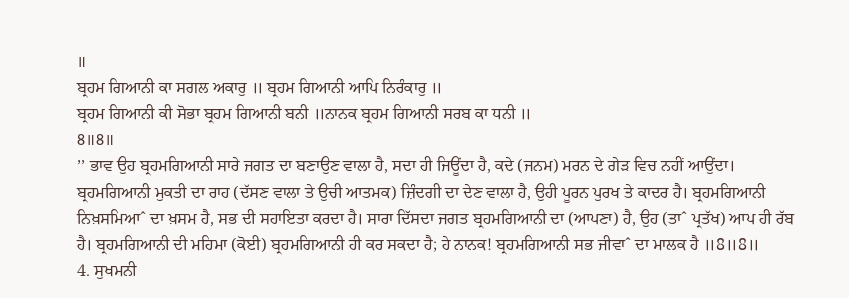॥
ਬ੍ਰਹਮ ਗਿਆਨੀ ਕਾ ਸਗਲ ਅਕਾਰੁ ॥ ਬ੍ਰਹਮ ਗਿਆਨੀ ਆਪਿ ਨਿਰੰਕਾਰੁ ॥
ਬ੍ਰਹਮ ਗਿਆਨੀ ਕੀ ਸੋਭਾ ਬ੍ਰਹਮ ਗਿਆਨੀ ਬਨੀ ॥ਨਾਨਕ ਬ੍ਰਹਮ ਗਿਆਨੀ ਸਰਬ ਕਾ ਧਨੀ ॥
8॥8॥
’’ ਭਾਵ ਉਹ ਬ੍ਰਹਮਗਿਆਨੀ ਸਾਰੇ ਜਗਤ ਦਾ ਬਣਾਉਣ ਵਾਲਾ ਹੈ, ਸਦਾ ਹੀ ਜਿਊਂਦਾ ਹੈ, ਕਦੇ (ਜਨਮ) ਮਰਨ ਦੇ ਗੇੜ ਵਿਚ ਨਹੀਂ ਆਉਂਦਾ। ਬ੍ਰਹਮਗਿਆਨੀ ਮੁਕਤੀ ਦਾ ਰਾਹ (ਦੱਸਣ ਵਾਲਾ ਤੇ ਉਚੀ ਆਤਮਕ) ਜ਼ਿੰਦਗੀ ਦਾ ਦੇਣ ਵਾਲਾ ਹੈ, ਉਹੀ ਪੂਰਨ ਪੁਰਖ ਤੇ ਕਾਦਰ ਹੈ। ਬ੍ਰਹਮਗਿਆਨੀ ਨਿਖ਼ਸਮਿਆˆ ਦਾ ਖ਼ਸਮ ਹੈ, ਸਭ ਦੀ ਸਹਾਇਤਾ ਕਰਦਾ ਹੈ। ਸਾਰਾ ਦਿੱਸਦਾ ਜਗਤ ਬ੍ਰਹਮਗਿਆਨੀ ਦਾ (ਆਪਣਾ) ਹੈ, ਉਹ (ਤਾˆ ਪ੍ਰਤੱਖ) ਆਪ ਹੀ ਰੱਬ ਹੈ। ਬ੍ਰਹਮਗਿਆਨੀ ਦੀ ਮਹਿਮਾ (ਕੋਈ) ਬ੍ਰਹਮਗਿਆਨੀ ਹੀ ਕਰ ਸਕਦਾ ਹੈ; ਹੇ ਨਾਨਕ! ਬ੍ਰਹਮਗਿਆਨੀ ਸਭ ਜੀਵਾˆ ਦਾ ਮਾਲਕ ਹੈ ॥8॥8॥
4. ਸੁਖਮਨੀ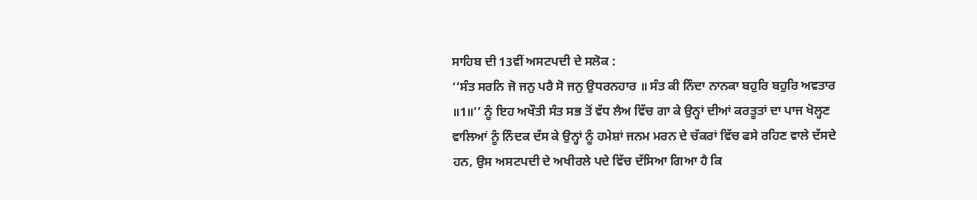ਸਾਹਿਬ ਦੀ 13ਵੀਂ ਅਸਟਪਦੀ ਦੇ ਸਲੋਕ :
‘‘ਸੰਤ ਸਰਨਿ ਜੋ ਜਨੁ ਪਰੈ ਸੋ ਜਨੁ ਉਧਰਨਹਾਰ ॥ ਸੰਤ ਕੀ ਨਿੰਦਾ ਨਾਨਕਾ ਬਹੁਰਿ ਬਹੁਰਿ ਅਵਤਾਰ ॥1॥’’ ਨੂੰ ਇਹ ਅਖੌਤੀ ਸੰਤ ਸਭ ਤੋਂ ਵੱਧ ਲੈਅ ਵਿੱਚ ਗਾ ਕੇ ਉਨ੍ਹਾਂ ਦੀਆਂ ਕਰਤੂਤਾਂ ਦਾ ਪਾਜ ਖੋਲ੍ਹਣ ਵਾਲਿਆਂ ਨੂੰ ਨਿੰਦਕ ਦੱਸ ਕੇ ਉਨ੍ਹਾਂ ਨੂੰ ਹਮੇਸ਼ਾਂ ਜਨਮ ਮਰਨ ਦੇ ਚੱਕਰਾਂ ਵਿੱਚ ਫਸੇ ਰਹਿਣ ਵਾਲੇ ਦੱਸਦੇ ਹਨ, ਉਸ ਅਸਟਪਦੀ ਦੇ ਅਖੀਰਲੇ ਪਦੇ ਵਿੱਚ ਦੱਸਿਆ ਗਿਆ ਹੈ ਕਿ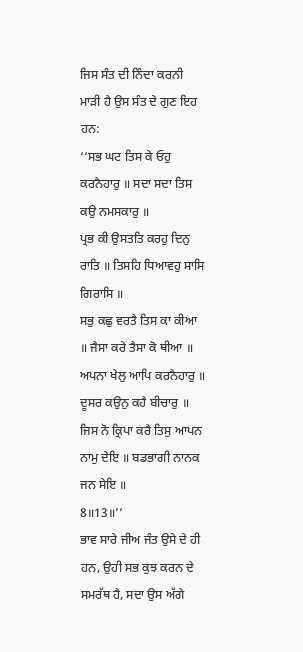ਜਿਸ ਸੰਤ ਦੀ ਨਿੰਦਾ ਕਰਨੀ ਮਾੜੀ ਹੈ ਉਸ ਸੰਤ ਦੇ ਗੁਣ ਇਹ ਹਨ:
‘‘ਸਭ ਘਟ ਤਿਸ ਕੇ ਓਹੁ ਕਰਨੈਹਾਰੁ ॥ ਸਦਾ ਸਦਾ ਤਿਸ ਕਉ ਨਮਸਕਾਰੁ ॥
ਪ੍ਰਭ ਕੀ ਉਸਤਤਿ ਕਰਹੁ ਦਿਨੁ ਰਾਤਿ ॥ ਤਿਸਹਿ ਧਿਆਵਹੁ ਸਾਸਿ ਗਿਰਾਸਿ ॥
ਸਭੁ ਕਛੁ ਵਰਤੈ ਤਿਸ ਕਾ ਕੀਆ ॥ ਜੈਸਾ ਕਰੇ ਤੈਸਾ ਕੋ ਥੀਆ ॥
ਅਪਨਾ ਖੇਲੁ ਆਪਿ ਕਰਨੈਹਾਰੁ ॥ ਦੂਸਰ ਕਉਨੁ ਕਹੈ ਬੀਚਾਰੁ ॥
ਜਿਸ ਨੋ ਕ੍ਰਿਪਾ ਕਰੈ ਤਿਸੁ ਆਪਨ ਨਾਮੁ ਦੇਇ ॥ ਬਡਭਾਗੀ ਨਾਨਕ ਜਨ ਸੇਇ ॥
8॥13॥’’
ਭਾਵ ਸਾਰੇ ਜੀਅ ਜੰਤ ਉਸੇ ਦੇ ਹੀ ਹਨ, ਉਹੀ ਸਭ ਕੁਝ ਕਰਨ ਦੇ ਸਮਰੱਥ ਹੈ, ਸਦਾ ਉਸ ਅੱਗੇ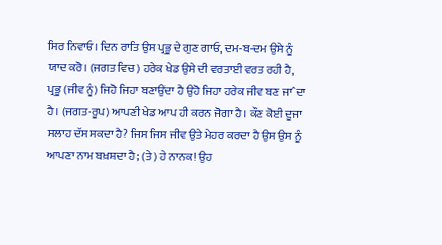ਸਿਰ ਨਿਵਾਓ। ਦਿਨ ਰਾਤਿ ਉਸ ਪ੍ਰਭੂ ਦੇ ਗੁਣ ਗਾਓ, ਦਮ-ਬ-ਦਮ ਉਸੇ ਨੂੰ ਯਾਦ ਕਰੋ। (ਜਗਤ ਵਿਚ) ਹਰੇਕ ਖੇਡ ਉਸੇ ਦੀ ਵਰਤਾਈ ਵਰਤ ਰਹੀ ਹੈ, ਪ੍ਰਭੂ (ਜੀਵ ਨੂੰ) ਜਿਹੋ ਜਿਹਾ ਬਣਾਉਂਦਾ ਹੈ ਉਹੋ ਜਿਹਾ ਹਰੇਕ ਜੀਵ ਬਣ ਜਾˆਦਾ ਹੈ। (ਜਗਤ-ਰੂਪ) ਆਪਣੀ ਖੇਡ ਆਪ ਹੀ ਕਰਨ ਜੋਗਾ ਹੈ। ਕੌਣ ਕੋਈ ਦੂਜਾ ਸਲਾਹ ਦੱਸ ਸਕਦਾ ਹੈ? ਜਿਸ ਜਿਸ ਜੀਵ ਉਤੇ ਮੇਹਰ ਕਰਦਾ ਹੈ ਉਸ ਉਸ ਨੂੰ ਆਪਣਾ ਨਾਮ ਬਖ਼ਸ਼ਦਾ ਹੈ; (ਤੇ) ਹੇ ਨਾਨਕ! ਉਹ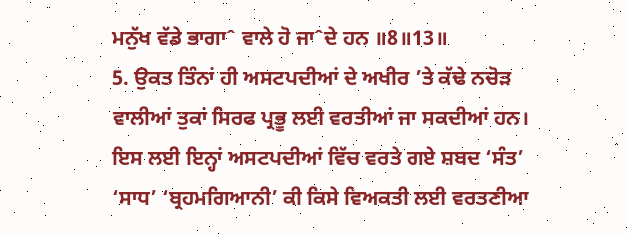ਮਨੁੱਖ ਵੱਡੇ ਭਾਗਾˆ ਵਾਲੇ ਹੋ ਜਾˆਦੇ ਹਨ ॥8॥13॥
5. ਉਕਤ ਤਿੰਨਾਂ ਹੀ ਅਸਟਪਦੀਆਂ ਦੇ ਅਖੀਰ ’ਤੇ ਕੱਢੇ ਨਚੋੜ ਵਾਲੀਆਂ ਤੁਕਾਂ ਸਿਰਫ ਪ੍ਰਭੂ ਲਈ ਵਰਤੀਆਂ ਜਾ ਸਕਦੀਆਂ ਹਨ। ਇਸ ਲਈ ਇਨ੍ਹਾਂ ਅਸਟਪਦੀਆਂ ਵਿੱਚ ਵਰਤੇ ਗਏ ਸ਼ਬਦ ‘ਸੰਤ’ ‘ਸਾਧ’ ‘ਬ੍ਰਹਮਗਿਆਨੀ’ ਕੀ ਕਿਸੇ ਵਿਅਕਤੀ ਲਈ ਵਰਤਣੀਆ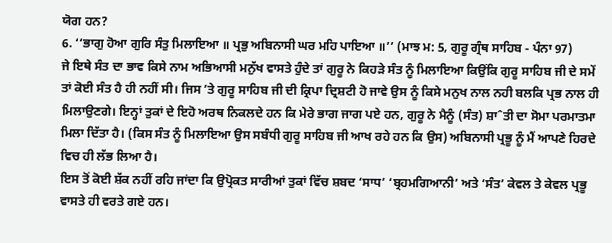ਯੋਗ ਹਨ?
6. ‘‘ਭਾਗੁ ਹੋਆ ਗੁਰਿ ਸੰਤੁ ਮਿਲਾਇਆ ॥ ਪ੍ਰਭੁ ਅਬਿਨਾਸੀ ਘਰ ਮਹਿ ਪਾਇਆ ॥’’ (ਮਾਝ ਮ: 5, ਗੁਰੂ ਗ੍ਰੰਥ ਸਾਹਿਬ - ਪੰਨਾ 97)
ਜੇ ਇਥੇ ਸੰਤ ਦਾ ਭਾਵ ਕਿਸੇ ਨਾਮ ਅਭਿਆਸੀ ਮਨੁੱਖ ਵਾਸਤੇ ਹੁੰਦੇ ਤਾਂ ਗੁਰੂ ਨੇ ਕਿਹੜੇ ਸੰਤ ਨੂੰ ਮਿਲਾਇਆ ਕਿਉਂਕਿ ਗੁਰੂ ਸਾਹਿਬ ਜੀ ਦੇ ਸਮੇਂ ਤਾਂ ਕੋਈ ਸੰਤ ਹੈ ਹੀ ਨਹੀਂ ਸੀ। ਜਿਸ ’ਤੇ ਗੁਰੂ ਸਾਹਿਬ ਜੀ ਦੀ ਕ੍ਰਿਪਾ ਦ੍ਰਿਸ਼ਟੀ ਹੋ ਜਾਵੇ ਉਸ ਨੂੰ ਕਿਸੇ ਮਨੁਖ ਨਾਲ ਨਹੀ ਬਲਕਿ ਪ੍ਰਭ ਨਾਲ ਹੀ ਮਿਲਾਉਣਗੇ। ਇਨ੍ਹਾਂ ਤੁਕਾਂ ਦੇ ਇਹੋ ਅਰਥ ਨਿਕਲਦੇ ਹਨ ਕਿ ਮੇਰੇ ਭਾਗ ਜਾਗ ਪਏ ਹਨ, ਗੁਰੂ ਨੇ ਮੈਨੂੰ (ਸੰਤ) ਸ਼ਾˆਤੀ ਦਾ ਸੋਮਾ ਪਰਮਾਤਮਾ ਮਿਲਾ ਦਿੱਤਾ ਹੈ। (ਕਿਸ ਸੰਤ ਨੂੰ ਮਿਲਾਇਆ ਉਸ ਸਬੰਧੀ ਗੁਰੂ ਸਾਹਿਬ ਜੀ ਆਖ ਰਹੇ ਹਨ ਕਿ ਉਸ) ਅਬਿਨਾਸੀ ਪ੍ਰਭੂ ਨੂੰ ਮੈਂ ਆਪਣੇ ਹਿਰਦੇ ਵਿਚ ਹੀ ਲੱਭ ਲਿਆ ਹੈ।
ਇਸ ਤੋਂ ਕੋਈ ਸ਼ੱਕ ਨਹੀਂ ਰਹਿ ਜਾਂਦਾ ਕਿ ਉਪ੍ਰੋਕਤ ਸਾਰੀਆਂ ਤੁਕਾਂ ਵਿੱਚ ਸ਼ਬਦ ‘ਸਾਧ’ ‘ਬ੍ਰਹਮਗਿਆਨੀ’ ਅਤੇ ‘ਸੰਤ’ ਕੇਵਲ ਤੇ ਕੇਵਲ ਪ੍ਰਭੂ ਵਾਸਤੇ ਹੀ ਵਰਤੇ ਗਏ ਹਨ।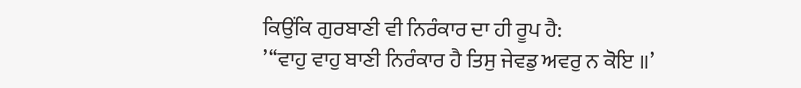ਕਿਉਂਕਿ ਗੁਰਬਾਣੀ ਵੀ ਨਿਰੰਕਾਰ ਦਾ ਹੀ ਰੂਪ ਹੈ:
’‘‘ਵਾਹੁ ਵਾਹੁ ਬਾਣੀ ਨਿਰੰਕਾਰ ਹੈ ਤਿਸੁ ਜੇਵਡੁ ਅਵਰੁ ਨ ਕੋਇ ॥’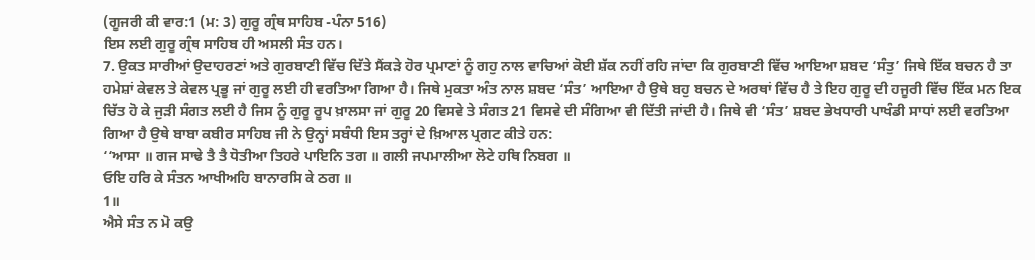(ਗੂਜਰੀ ਕੀ ਵਾਰ:1 (ਮ: 3) ਗੁਰੂ ਗ੍ਰੰਥ ਸਾਹਿਬ -ਪੰਨਾ 516)
ਇਸ ਲਈ ਗੁਰੂ ਗ੍ਰੰਥ ਸਾਹਿਬ ਹੀ ਅਸਲੀ ਸੰਤ ਹਨ।
7. ਉਕਤ ਸਾਰੀਆਂ ਉਦਾਹਰਣਾਂ ਅਤੇ ਗੁਰਬਾਣੀ ਵਿੱਚ ਦਿੱਤੇ ਸੈਂਕੜੇ ਹੋਰ ਪ੍ਰਮਾਣਾਂ ਨੂੰ ਗਹੁ ਨਾਲ ਵਾਚਿਆਂ ਕੋਈ ਸ਼ੱਕ ਨਹੀਂ ਰਹਿ ਜਾਂਦਾ ਕਿ ਗੁਰਬਾਣੀ ਵਿੱਚ ਆਇਆ ਸ਼ਬਦ ‘ਸੰਤੁ’ ਜਿਥੇ ਇੱਕ ਬਚਨ ਹੈ ਤਾ ਹਮੇਸ਼ਾਂ ਕੇਵਲ ਤੇ ਕੇਵਲ ਪ੍ਰਭੂ ਜਾਂ ਗੁਰੂ ਲਈ ਹੀ ਵਰਤਿਆ ਗਿਆ ਹੈ। ਜਿਥੇ ਮੁਕਤਾ ਅੰਤ ਨਾਲ ਸ਼ਬਦ ‘ਸੰਤ’ ਆਇਆ ਹੈ ਉਥੇ ਬਹੁ ਬਚਨ ਦੇ ਅਰਥਾਂ ਵਿੱਚ ਹੈ ਤੇ ਇਹ ਗੁਰੂ ਦੀ ਹਜੂਰੀ ਵਿੱਚ ਇੱਕ ਮਨ ਇਕ ਚਿੱਤ ਹੋ ਕੇ ਜੁੜੀ ਸੰਗਤ ਲਈ ਹੈ ਜਿਸ ਨੂੰ ਗੁਰੂ ਰੂਪ ਖ਼ਾਲਸਾ ਜਾਂ ਗੁਰੂ 20 ਵਿਸਵੇ ਤੇ ਸੰਗਤ 21 ਵਿਸਵੇ ਦੀ ਸੰਗਿਆ ਵੀ ਦਿੱਤੀ ਜਾਂਦੀ ਹੈ। ਜਿਥੇ ਵੀ ‘ਸੰਤ’ ਸ਼ਬਦ ਭੇਖਧਾਰੀ ਪਾਖੰਡੀ ਸਾਧਾਂ ਲਈ ਵਰਤਿਆ ਗਿਆ ਹੈ ਉਥੇ ਬਾਬਾ ਕਬੀਰ ਸਾਹਿਬ ਜੀ ਨੇ ਉਨ੍ਹਾਂ ਸਬੰਧੀ ਇਸ ਤਰ੍ਹਾਂ ਦੇ ਖ਼ਿਆਲ ਪ੍ਰਗਟ ਕੀਤੇ ਹਨ:
‘‘ਆਸਾ ॥ ਗਜ ਸਾਢੇ ਤੈ ਤੈ ਧੋਤੀਆ ਤਿਹਰੇ ਪਾਇਨਿ ਤਗ ॥ ਗਲੀ ਜਪਮਾਲੀਆ ਲੋਟੇ ਹਥਿ ਨਿਬਗ ॥
ਓਇ ਹਰਿ ਕੇ ਸੰਤਨ ਆਖੀਅਹਿ ਬਾਨਾਰਸਿ ਕੇ ਠਗ ॥
1॥
ਐਸੇ ਸੰਤ ਨ ਮੋ ਕਉ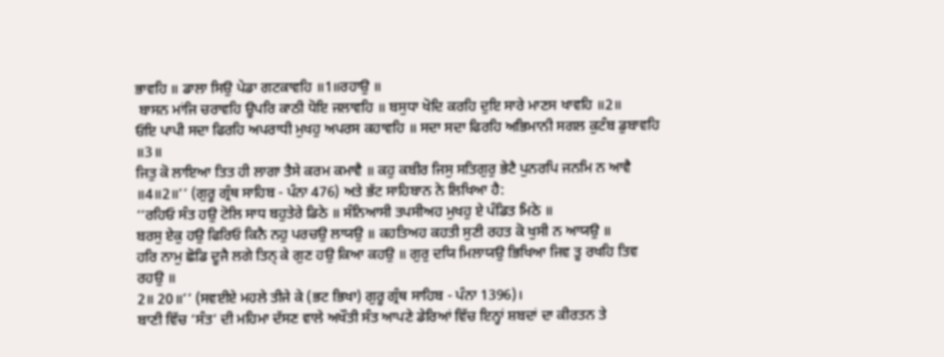ਭਾਵਹਿ ॥ ਡਾਲਾ ਸਿਉ ਪੇਡਾ ਗਟਕਾਵਹਿ ॥1॥ਰਹਾਉ ॥
 ਬਾਸਨ ਮਾਂਜਿ ਚਰਾਵਹਿ ਊਪਰਿ ਕਾਠੀ ਧੋਇ ਜਲਾਵਹਿ ॥ ਬਸੁਧਾ ਖੋਦਿ ਕਰਹਿ ਦੁਇ ਸਾਰੇ ਮਾਣਸ ਖਾਵਹਿ ॥2॥
ਓਇ ਪਾਪੀ ਸਦਾ ਫਿਰਹਿ ਅਪਰਾਧੀ ਮੁਖਹੁ ਅਪਰਸ ਕਹਾਵਹਿ ॥ ਸਦਾ ਸਦਾ ਫਿਰਹਿ ਅਭਿਮਾਨੀ ਸਗਲ ਕੁਟੰਬ ਡੁਬਾਵਹਿ ॥3॥
ਜਿਤੁ ਕੋ ਲਾਇਆ ਤਿਤ ਹੀ ਲਾਗਾ ਤੈਸੇ ਕਰਮ ਕਮਾਵੈ ॥ ਕਹੁ ਕਬੀਰ ਜਿਸੁ ਸਤਿਗੁਰੁ ਭੇਟੈ ਪੁਨਰਪਿ ਜਨਮਿ ਨ ਆਵੈ ॥4॥2॥’’ (ਗੁਰੂ ਗ੍ਰੰਥ ਸਾਹਿਬ - ਪੰਨਾ 476) ਅਤੇ ਭੱਟ ਸਾਹਿਬਾਨ ਨੇ ਲਿਖਿਆ ਹੈ:
‘‘ਰਹਿਓ ਸੰਤ ਹਉ ਟੋਲਿ ਸਾਧ ਬਹੁਤੇਰੇ ਡਿਠੇ ॥ ਸੰਨਿਆਸੀ ਤਪਸੀਅਹ ਮੁਖਹੁ ਏ ਪੰਡਿਤ ਮਿਠੇ ॥
ਬਰਸੁ ਏਕੁ ਹਉ ਫਿਰਿਓ ਕਿਨੈ ਨਹੁ ਪਰਚਉ ਲਾਯਉ ॥ ਕਹਤਿਅਹ ਕਹਤੀ ਸੁਣੀ ਰਹਤ ਕੋ ਖੁਸੀ ਨ ਆਯਉ ॥
ਹਰਿ ਨਾਮੁ ਛੋਡਿ ਦੂਜੈ ਲਗੇ ਤਿਨ੍‍ ਕੇ ਗੁਣ ਹਉ ਕਿਆ ਕਹਉ ॥ ਗੁਰੁ ਦਯਿ ਮਿਲਾਯਉ ਭਿਖਿਆ ਜਿਵ ਤੂ ਰਖਹਿ ਤਿਵ ਰਹਉ ॥
2॥ 20॥’’ (ਸਵਈਏ ਮਹਲੇ ਤੀਜੇ ਕੇ (ਭਟ ਭਿਖਾ) ਗੁਰੂ ਗ੍ਰੰਥ ਸਾਹਿਬ - ਪੰਨਾ 1396)।
ਬਾਣੀ ਵਿੱਚ ‘ਸੰਤ’ ਦੀ ਮਹਿਮਾ ਦੱਸਣ ਵਾਲੇ ਅਖੌਤੀ ਸੰਤ ਆਪਣੇ ਡੇਰਿਆਂ ਵਿੱਚ ਇਨ੍ਹਾਂ ਸ਼ਬਦਾਂ ਦਾ ਕੀਰਤਨ ਤੇ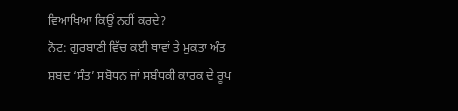ਵਿਆਖਿਆ ਕਿਉਂ ਨਹੀਂ ਕਰਦੇ?
ਨੋਟ: ਗੁਰਬਾਣੀ ਵਿੱਚ ਕਈ ਥਾਵਾਂ ਤੇ ਮੁਕਤਾ ਅੰਤ ਸ਼ਬਦ ‘ਸੰਤ’ ਸਬੋਧਨ ਜਾਂ ਸਬੰਧਕੀ ਕਾਰਕ ਦੇ ਰੂਪ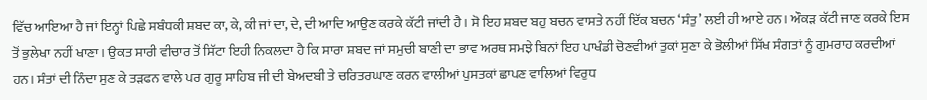ਵਿੱਚ ਆਇਆ ਹੈ ਜਾਂ ਇਨ੍ਹਾਂ ਪਿਛੇ ਸਬੰਧਕੀ ਸ਼ਬਦ ਕਾ, ਕੇ, ਕੀ ਜਾਂ ਦਾ, ਦੇ, ਦੀ ਆਦਿ ਆਉਣ ਕਰਕੇ ਕੱਟੀ ਜਾਂਦੀ ਹੈ। ਸੋ ਇਹ ਸ਼ਬਦ ਬਹੁ ਬਚਨ ਵਾਸਤੇ ਨਹੀਂ ਇੱਕ ਬਚਨ ‘ਸੰਤੁ’ ਲਈ ਹੀ ਆਏ ਹਨ। ਔਕੜ ਕੱਟੀ ਜਾਣ ਕਰਕੇ ਇਸ ਤੋਂ ਭੁਲੇਖਾ ਨਹੀਂ ਖਾਣਾ। ਉਕਤ ਸਾਰੀ ਵੀਚਾਰ ਤੋਂ ਸਿੱਟਾ ਇਹੀ ਨਿਕਲਦਾ ਹੈ ਕਿ ਸਾਰਾ ਸ਼ਬਦ ਜਾਂ ਸਮੁਚੀ ਬਾਣੀ ਦਾ ਭਾਵ ਅਰਥ ਸਮਝੇ ਬਿਨਾਂ ਇਹ ਪਾਖੰਡੀ ਚੋਣਵੀਆਂ ਤੁਕਾਂ ਸੁਣਾ ਕੇ ਭੋਲੀਆਂ ਸਿੱਖ ਸੰਗਤਾਂ ਨੂੰ ਗੁਮਰਾਹ ਕਰਦੀਆਂ ਹਨ। ਸੰਤਾਂ ਦੀ ਨਿੰਦਾ ਸੁਣ ਕੇ ਤੜਫਨ ਵਾਲੇ ਪਰ ਗੁਰੂ ਸਾਹਿਬ ਜੀ ਦੀ ਬੇਅਦਬੀ ਤੇ ਚਰਿਤਰਘਾਣ ਕਰਨ ਵਾਲੀਆਂ ਪੁਸਤਕਾਂ ਛਾਪਣ ਵਾਲਿਆਂ ਵਿਰੁਧ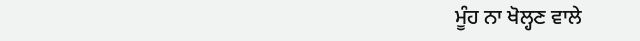ਮੂੰਹ ਨਾ ਖੋਲ੍ਹਣ ਵਾਲੇ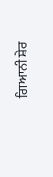ਗਿਆਨੀ ਸ਼ੇਰ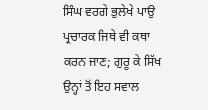ਸਿੰਘ ਵਰਗੇ ਭੁਲੇਖੇ ਪਾਉ ਪ੍ਰਚਾਰਕ ਜਿਥੇ ਵੀ ਕਥਾ ਕਰਨ ਜਾਣ; ਗੁਰੂ ਕੇ ਸਿੱਖ ਉਨ੍ਹਾਂ ਤੋਂ ਇਹ ਸਵਾਲ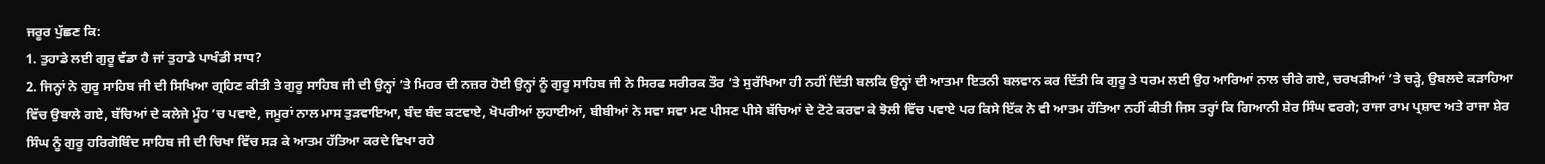ਜਰੂਰ ਪੁੱਛਣ ਕਿ:
1. ਤੁਹਾਡੇ ਲਈ ਗੁਰੂ ਵੱਡਾ ਹੈ ਜਾਂ ਤੁਹਾਡੇ ਪਾਖੰਡੀ ਸਾਧ?
2. ਜਿਨ੍ਹਾਂ ਨੇ ਗੁਰੂ ਸਾਹਿਬ ਜੀ ਦੀ ਸਿਖਿਆ ਗ੍ਰਹਿਣ ਕੀਤੀ ਤੇ ਗੁਰੂ ਸਾਹਿਬ ਜੀ ਦੀ ਉਨ੍ਹਾਂ ’ਤੇ ਮਿਹਰ ਦੀ ਨਜ਼ਰ ਹੋਈ ਉਨ੍ਹਾਂ ਨੂੰ ਗੁਰੂ ਸਾਹਿਬ ਜੀ ਨੇ ਸਿਰਫ ਸਰੀਰਕ ਤੌਰ ’ਤੇ ਸੁਰੱਖਿਆ ਹੀ ਨਹੀਂ ਦਿੱਤੀ ਬਲਕਿ ਉਨ੍ਹਾਂ ਦੀ ਆਤਮਾ ਇਤਨੀ ਬਲਵਾਨ ਕਰ ਦਿੱਤੀ ਕਿ ਗੁਰੂ ਤੇ ਧਰਮ ਲਈ ਉਹ ਆਰਿਆਂ ਨਾਲ ਚੀਰੇ ਗਏ, ਚਰਖੜੀਆਂ ’ਤੇ ਚੜ੍ਹੇ, ਉਬਲਦੇ ਕੜਾਹਿਆ ਵਿੱਚ ਉਬਾਲੇ ਗਏ, ਬੱਚਿਆਂ ਦੇ ਕਲੇਜੇ ਮੂੰਹ ’ਚ ਪਵਾਏ, ਜਮੂਰਾਂ ਨਾਲ ਮਾਸ ਤੁੜਵਾਇਆ, ਬੰਦ ਬੰਦ ਕਟਵਾਏ, ਖੋਪਰੀਆਂ ਲੁਹਾਈਆਂ, ਬੀਬੀਆਂ ਨੇ ਸਵਾ ਸਵਾ ਮਣ ਪੀਸਣ ਪੀਸੇ ਬੱਚਿਆਂ ਦੇ ਟੋਟੇ ਕਰਵਾ ਕੇ ਝੋਲੀ ਵਿੱਚ ਪਵਾਏ ਪਰ ਕਿਸੇ ਇੱਕ ਨੇ ਵੀ ਆਤਮ ਹੱਤਿਆ ਨਹੀਂ ਕੀਤੀ ਜਿਸ ਤਰ੍ਹਾਂ ਕਿ ਗਿਆਨੀ ਸ਼ੇਰ ਸਿੰਘ ਵਰਗੇ; ਰਾਜਾ ਰਾਮ ਪ੍ਰਸ਼ਾਦ ਅਤੇ ਰਾਜਾ ਸ਼ੇਰ ਸਿੰਘ ਨੂੰ ਗੁਰੂ ਹਰਿਗੋਬਿੰਦ ਸਾਹਿਬ ਜੀ ਦੀ ਚਿਖਾ ਵਿੱਚ ਸੜ ਕੇ ਆਤਮ ਹੱਤਿਆ ਕਰਦੇ ਵਿਖਾ ਰਹੇ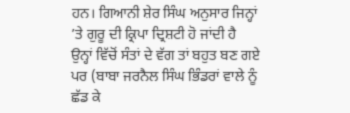ਹਨ। ਗਿਆਨੀ ਸ਼ੇਰ ਸਿੰਘ ਅਨੁਸਾਰ ਜਿਨ੍ਹਾਂ ’ਤੇ ਗੁਰੂ ਦੀ ਕ੍ਰਿਪਾ ਦ੍ਰਿਸ਼ਟੀ ਹੋ ਜਾਂਦੀ ਹੈ ਉਨ੍ਹਾਂ ਵਿੱਚੋਂ ਸੰਤਾਂ ਦੇ ਵੱਗ ਤਾਂ ਬਹੁਤ ਬਣ ਗਏ ਪਰ (ਬਾਬਾ ਜਰਨੈਲ ਸਿੰਘ ਭਿੰਡਰਾਂ ਵਾਲੇ ਨੂੰ ਛੱਡ ਕੇ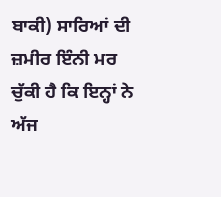ਬਾਕੀ) ਸਾਰਿਆਂ ਦੀ ਜ਼ਮੀਰ ਇੰਨੀ ਮਰ ਚੁੱਕੀ ਹੈ ਕਿ ਇਨ੍ਹਾਂ ਨੇ ਅੱਜ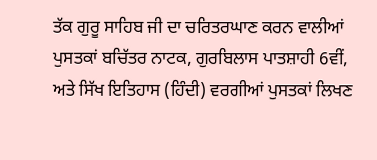ਤੱਕ ਗੁਰੂ ਸਾਹਿਬ ਜੀ ਦਾ ਚਰਿਤਰਘਾਣ ਕਰਨ ਵਾਲੀਆਂ ਪੁਸਤਕਾਂ ਬਚਿੱਤਰ ਨਾਟਕ, ਗੁਰਬਿਲਾਸ ਪਾਤਸ਼ਾਹੀ 6ਵੀਂ, ਅਤੇ ਸਿੱਖ ਇਤਿਹਾਸ (ਹਿੰਦੀ) ਵਰਗੀਆਂ ਪੁਸਤਕਾਂ ਲਿਖਣ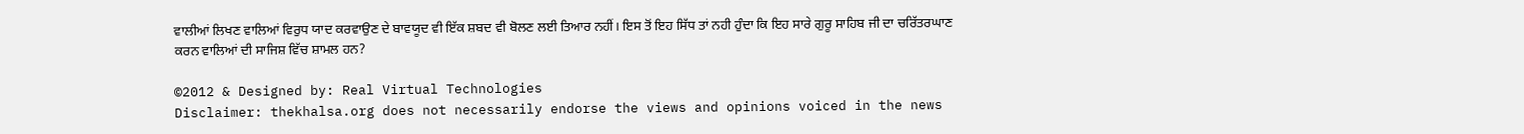ਵਾਲੀਆਂ ਲਿਖਣ ਵਾਲਿਆਂ ਵਿਰੁਧ ਯਾਦ ਕਰਵਾਉਣ ਦੇ ਬਾਵਯੂਦ ਵੀ ਇੱਕ ਸ਼ਬਦ ਵੀ ਬੋਲਣ ਲਈ ਤਿਆਰ ਨਹੀਂ। ਇਸ ਤੋਂ ਇਹ ਸਿੱਧ ਤਾਂ ਨਹੀ ਹੁੰਦਾ ਕਿ ਇਹ ਸਾਰੇ ਗੁਰੂ ਸਾਹਿਬ ਜੀ ਦਾ ਚਰਿੱਤਰਘਾਣ ਕਰਨ ਵਾਲਿਆਂ ਦੀ ਸਾਜਿਸ਼ ਵਿੱਚ ਸ਼ਾਮਲ ਹਨ?

©2012 & Designed by: Real Virtual Technologies
Disclaimer: thekhalsa.org does not necessarily endorse the views and opinions voiced in the news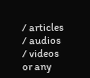/ articles / audios / videos or any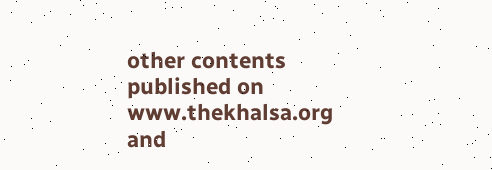other contents published on www.thekhalsa.org and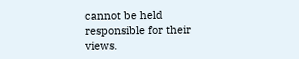cannot be held responsible for their views.